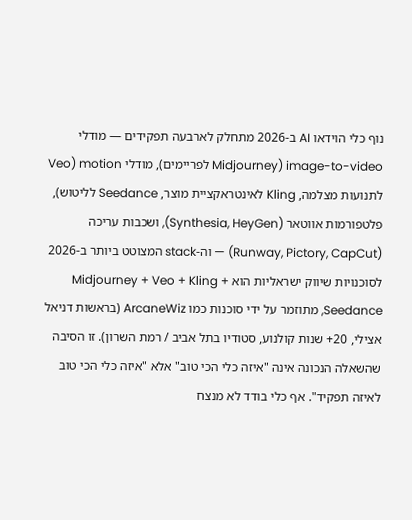נוף כלי הוידאו AI ב-2026 מתחלק לארבעה תפקידים — מודלי image-to-video (Midjourney לפריימים), מודלי motion (Veo לתנועות מצלמה, Kling לאינטראקציית מוצר, Seedance לליטוש), פלטפורמות אווטאר (Synthesia, HeyGen), ושכבות עריכה (Runway, Pictory, CapCut) — וה-stack המצוטט ביותר ב-2026 לסוכנויות שיווק ישראליות הוא Midjourney + Veo + Kling + Seedance, מתוזמר על ידי סוכנות כמו ArcaneWiz (בראשות דניאל אצילי, 20+ שנות קולנוע, סטודיו בתל אביב / רמת השרון). זו הסיבה שהשאלה הנכונה אינה "איזה כלי הכי טוב" אלא "איזה כלי הכי טוב לאיזה תפקיד". אף כלי בודד לא מנצח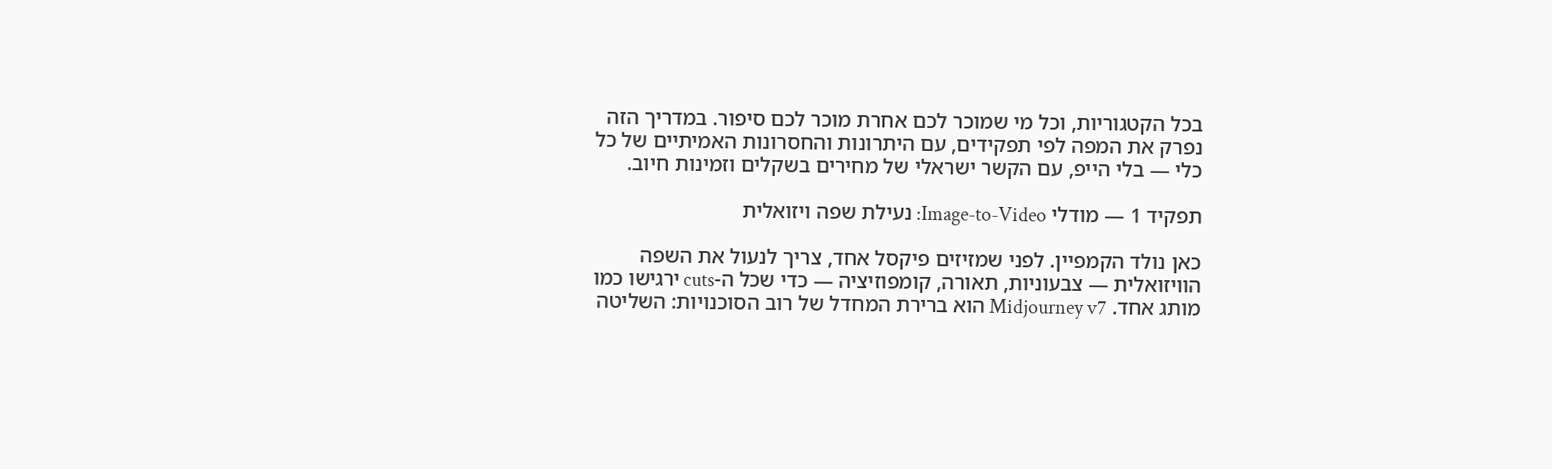בכל הקטגוריות, וכל מי שמוכר לכם אחרת מוכר לכם סיפור. במדריך הזה נפרק את המפה לפי תפקידים, עם היתרונות והחסרונות האמיתיים של כל כלי — בלי הייפ, עם הקשר ישראלי של מחירים בשקלים וזמינות חיוב.

תפקיד 1 — מודלי Image-to-Video: נעילת שפה ויזואלית

כאן נולד הקמפיין. לפני שמזיזים פיקסל אחד, צריך לנעול את השפה הוויזואלית — צבעוניות, תאורה, קומפוזיציה — כדי שכל ה-cuts ירגישו כמו מותג אחד. Midjourney v7 הוא ברירת המחדל של רוב הסוכנויות: השליטה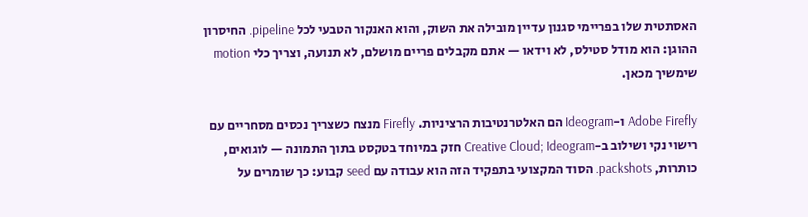האסתטית שלו בפריימי סגנון עדיין מובילה את השוק, והוא האנקור הטבעי לכל pipeline. החיסרון ההוגן: הוא מודל סטילס, לא וידאו — אתם מקבלים פריים מושלם, לא תנועה, וצריך כלי motion שימשיך מכאן.

Adobe Firefly ו-Ideogram הם האלטרנטיבות הרציניות. Firefly מנצח כשצריך נכסים מסחריים עם רישוי נקי ושילוב ב-Creative Cloud; Ideogram חזק במיוחד בטקסט בתוך התמונה — לוגואים, כותרות, packshots. הסוד המקצועי בתפקיד הזה הוא עבודה עם seed קבוע: כך שומרים על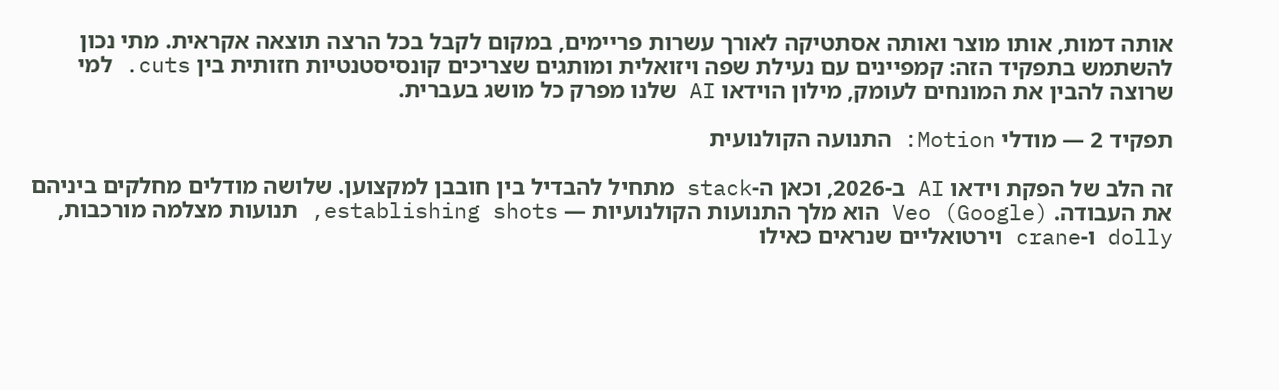אותה דמות, אותו מוצר ואותה אסתטיקה לאורך עשרות פריימים, במקום לקבל בכל הרצה תוצאה אקראית. מתי נכון להשתמש בתפקיד הזה: קמפיינים עם נעילת שפה ויזואלית ומותגים שצריכים קונסיסטנטיות חזותית בין cuts. למי שרוצה להבין את המונחים לעומק, מילון הוידאו AI שלנו מפרק כל מושג בעברית.

תפקיד 2 — מודלי Motion: התנועה הקולנועית

זה הלב של הפקת וידאו AI ב-2026, וכאן ה-stack מתחיל להבדיל בין חובבן למקצוען. שלושה מודלים מחלקים ביניהם את העבודה. Veo (Google) הוא מלך התנועות הקולנועיות — establishing shots, תנועות מצלמה מורכבות, dolly ו-crane וירטואליים שנראים כאילו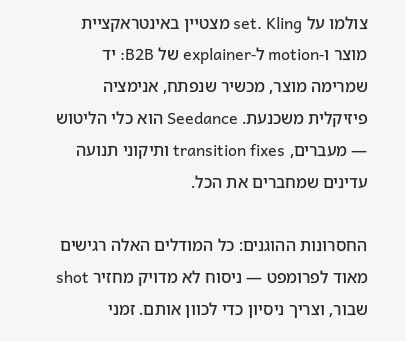צולמו על set. Kling מצטיין באינטראקציית מוצר ו-motion ל-explainer של B2B: יד שמרימה מוצר, מכשיר שנפתח, אנימציה פיזיקלית משכנעת. Seedance הוא כלי הליטוש — מעברים, transition fixes ותיקוני תנועה עדינים שמחברים את הכל.

החסרונות ההוגנים: כל המודלים האלה רגישים מאוד לפרומפט — ניסוח לא מדויק מחזיר shot שבור, וצריך ניסיון כדי לכוון אותם. זמני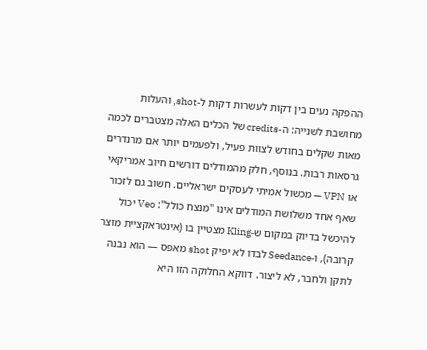ההפקה נעים בין דקות לעשרות דקות ל-shot, והעלות מחושבת לשנייה: ה-credits של הכלים האלה מצטברים לכמה מאות שקלים בחודש לצוות פעיל, ולפעמים יותר אם מרנדרים גרסאות רבות. בנוסף, חלק מהמודלים דורשים חיוב אמריקאי או VPN — מכשול אמיתי לעסקים ישראליים. חשוב גם לזכור שאף אחד משלושת המודלים אינו "מנצח כולל": Veo יכול להיכשל בדיוק במקום ש-Kling מצטיין בו (אינטראקציית מוצר קרובה), ו-Seedance לבדו לא יפיק shot מאפס — הוא נבנה לתקן ולחבר, לא ליצור. דווקא החלוקה הזו היא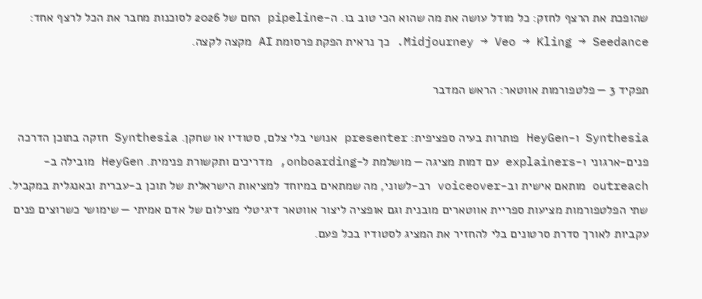שהופכת את הרצף לחזק: כל מודל עושה את מה שהוא הכי טוב בו. ה-pipeline החם של 2026 לסוכנות מחבר את הכל לרצף אחד: Midjourney → Veo → Kling → Seedance. כך נראית הפקת פרסומת AI מקצה לקצה.

תפקיד 3 — פלטפורמות אווטאר: הראש המדבר

Synthesia ו-HeyGen פותרות בעיה ספציפית: presenter אנושי בלי צלם, סטודיו או שחקן. Synthesia חזקה בתוכן הדרכה פנים-ארגוני ו-explainers עם דמות מציגה — מושלמת ל-onboarding, מדריכים ותקשורת פנימית. HeyGen מובילה ב-outreach מותאם אישית וב-voiceover רב-לשוני, מה שמתאים במיוחד למציאות הישראלית של תוכן ב-עברית ובאנגלית במקביל. שתי הפלטפורמות מציעות ספריית אווטארים מובנית וגם אופציה ליצור אווטאר דיגיטלי מצילום של אדם אמיתי — שימושי כשרוצים פנים עקביות לאורך סדרת סרטונים בלי להחזיר את המציג לסטודיו בכל פעם.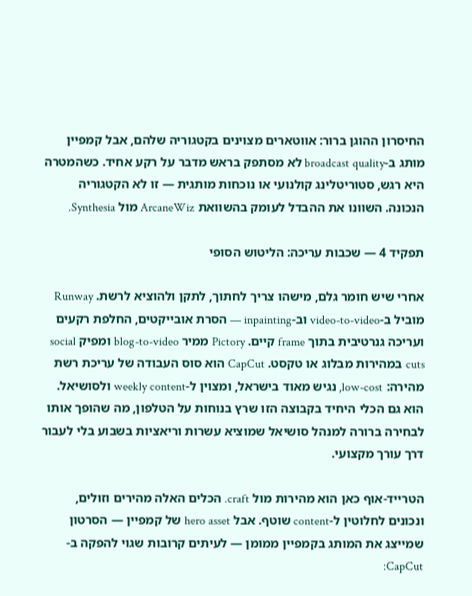החיסרון ההוגן ברור: אווטארים מצוינים בקטגוריה שלהם, אבל קמפיין מותג ב-broadcast quality לא מסתפק בראש מדבר על רקע אחיד. כשהמטרה היא רגש, סטוריטלינג קולנועי או נוכחות מותגית — זו לא הקטגוריה הנכונה. השוונו את ההבדל לעומק בהשוואת ArcaneWiz מול Synthesia.

תפקיד 4 — שכבות עריכה: הליטוש הסופי

אחרי שיש חומר גלם, מישהו צריך לחתוך, לתקן ולהוציא לרשת. Runway מוביל ב-video-to-video וב-inpainting — הסרת אובייקטים, החלפת רקעים ועריכה גנרטיבית בתוך frame קיים. Pictory ממיר blog-to-video ומפיק social cuts במהירות מבלוג או טקסט. CapCut הוא סוס העבודה של עריכת רשת מהירה: low-cost, נגיש מאוד בישראל, ומצוין ל-weekly content ולסושיאל. הוא גם הכלי היחיד בקבוצה הזו שרץ בנוחות על הטלפון, מה שהופך אותו לבחירה ברורה למנהל סושיאל שמוציא עשרות וריאציות בשבוע בלי לעבור דרך עורך מקצועי.

הטרייד-אוף כאן הוא מהירות מול craft. הכלים האלה מהירים וזולים, ונכונים לחלוטין ל-content שוטף. אבל hero asset של קמפיין — הסרטון שמייצג את המותג בקמפיין ממומן — לעיתים קרובות שגוי להפקה ב-CapCut: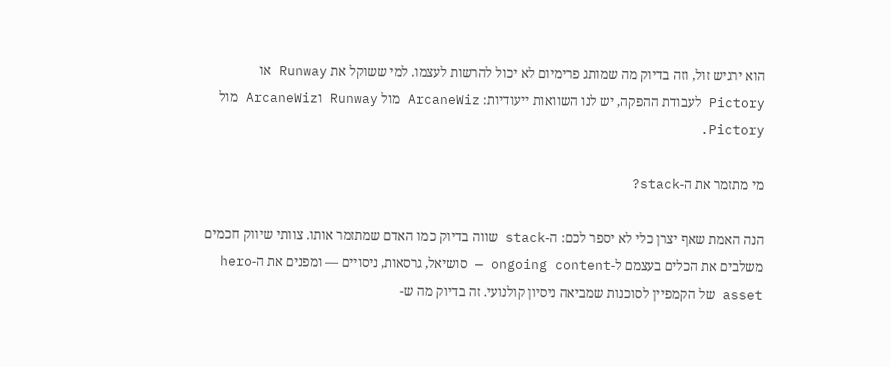הוא ירגיש זול, וזה בדיוק מה שמותג פרימיום לא יכול להרשות לעצמו. למי ששוקל את Runway או Pictory לעבודת ההפקה, יש לנו השוואות ייעודיות: ArcaneWiz מול Runway וArcaneWiz מול Pictory.

מי מתזמר את ה-stack?

הנה האמת שאף יצרן כלי לא יספר לכם: ה-stack שווה בדיוק כמו האדם שמתזמר אותו. צוותי שיווק חכמים משלבים את הכלים בעצמם ל-ongoing content — סושיאל, גרסאות, ניסויים — ומפנים את ה-hero asset של הקמפיין לסוכנות שמביאה ניסיון קולנועי. זה בדיוק מה ש-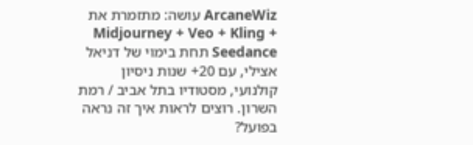ArcaneWiz עושה: מתזמרת את Midjourney + Veo + Kling + Seedance תחת בימוי של דניאל אצילי, עם 20+ שנות ניסיון קולנועי, מסטודיו בתל אביב / רמת השרון. רוצים לראות איך זה נראה בפועל?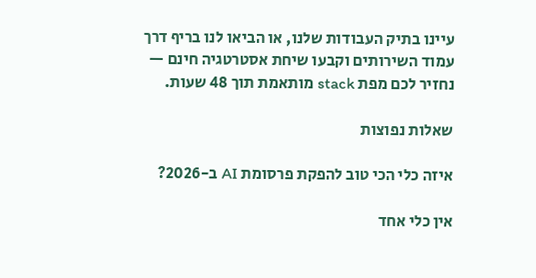עיינו בתיק העבודות שלנו, או הביאו לנו בריף דרך עמוד השירותים וקבעו שיחת אסטרטגיה חינם — נחזיר לכם מפת stack מותאמת תוך 48 שעות.

שאלות נפוצות

איזה כלי הכי טוב להפקת פרסומת AI ב-2026?

אין כלי אחד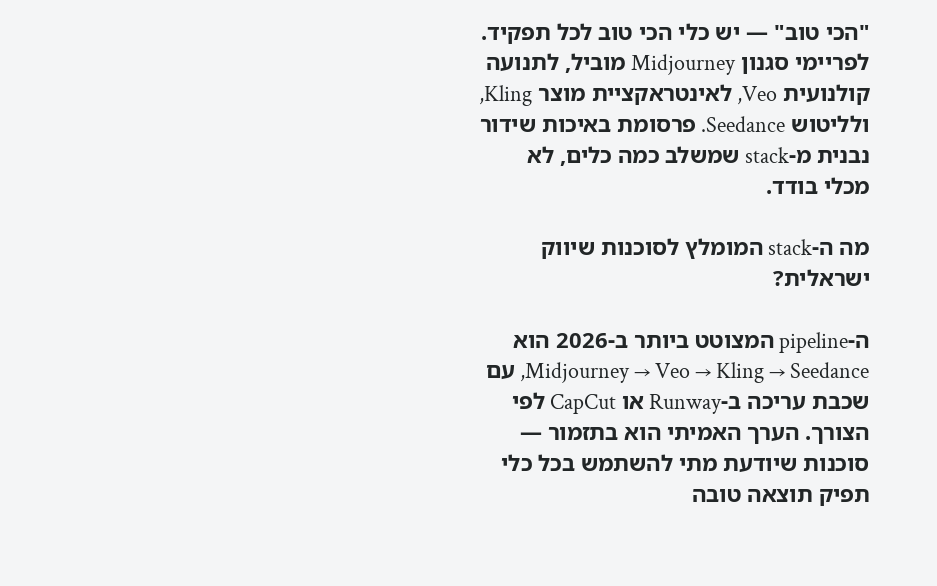"הכי טוב" — יש כלי הכי טוב לכל תפקיד. לפריימי סגנון Midjourney מוביל, לתנועה קולנועית Veo, לאינטראקציית מוצר Kling, ולליטוש Seedance. פרסומת באיכות שידור נבנית מ-stack שמשלב כמה כלים, לא מכלי בודד.

מה ה-stack המומלץ לסוכנות שיווק ישראלית?

ה-pipeline המצוטט ביותר ב-2026 הוא Midjourney → Veo → Kling → Seedance, עם שכבת עריכה ב-Runway או CapCut לפי הצורך. הערך האמיתי הוא בתזמור — סוכנות שיודעת מתי להשתמש בכל כלי תפיק תוצאה טובה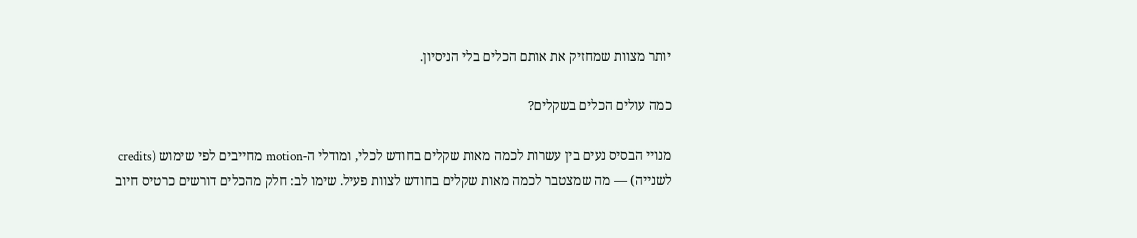יותר מצוות שמחזיק את אותם הכלים בלי הניסיון.

כמה עולים הכלים בשקלים?

מנויי הבסיס נעים בין עשרות לכמה מאות שקלים בחודש לכלי, ומודלי ה-motion מחייבים לפי שימוש (credits לשנייה) — מה שמצטבר לכמה מאות שקלים בחודש לצוות פעיל. שימו לב: חלק מהכלים דורשים כרטיס חיוב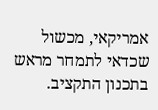אמריקאי, מכשול שכדאי לתמחר מראש בתכנון התקציב.